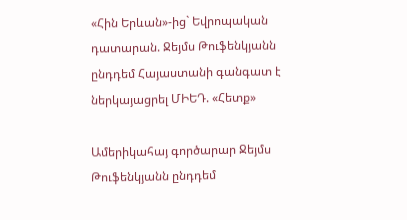«Հին Երևան»-ից` Եվրոպական դատարան. Ջեյմս Թուֆենկյանն ընդդեմ Հայաստանի գանգատ է ներկայացրել ՄԻԵԴ. «Հետք»

Ամերիկահայ գործարար Ջեյմս Թուֆենկյանն ընդդեմ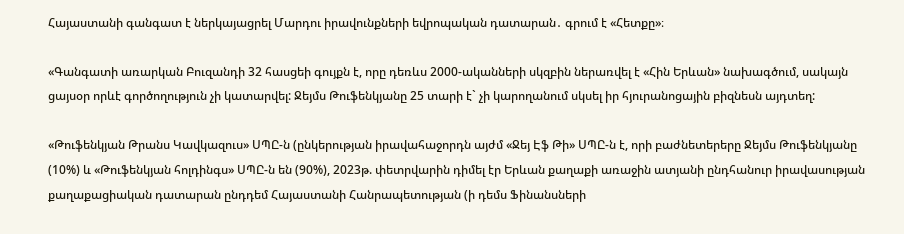Հայաստանի գանգատ է ներկայացրել Մարդու իրավունքների եվրոպական դատարան․ գրում է «Հետքը»։

«Գանգատի առարկան Բուզանդի 32 հասցեի գույքն է, որը դեռևս 2000-ականների սկզբին ներառվել է «Հին Երևան» նախագծում, սակայն ցայսօր որևէ գործողություն չի կատարվել: Ջեյմս Թուֆենկյանը 25 տարի է` չի կարողանում սկսել իր հյուրանոցային բիզնեսն այդտեղ:

«Թուֆենկյան Թրանս Կավկազուս» ՍՊԸ-ն (ընկերության իրավահաջորդն այժմ «Ջեյ Էֆ Թի» ՍՊԸ-ն է, որի բաժնետերերը Ջեյմս Թուֆենկյանը (10%) և «Թուֆենկյան հոլդինգս» ՍՊԸ-ն են (90%), 2023թ. փետրվարին դիմել էր Երևան քաղաքի առաջին ատյանի ընդհանուր իրավասության քաղաքացիական դատարան ընդդեմ Հայաստանի Հանրապետության (ի դեմս Ֆինանսների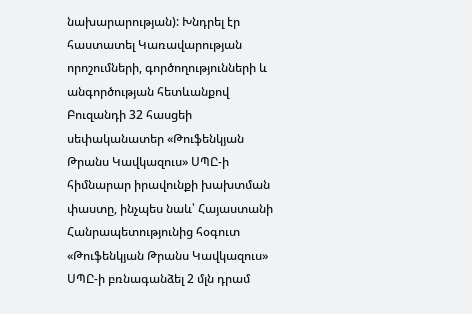նախարարության): Խնդրել էր հաստատել Կառավարության որոշումների, գործողությունների և անգործության հետևանքով Բուզանդի 32 հասցեի սեփականատեր «Թուֆենկյան Թրանս Կավկազուս» ՍՊԸ-ի հիմնարար իրավունքի խախտման փաստը, ինչպես նաև՝ Հայաստանի Հանրապետությունից հօգուտ «Թուֆենկյան Թրանս Կավկազուս» ՍՊԸ-ի բռնագանձել 2 մլն դրամ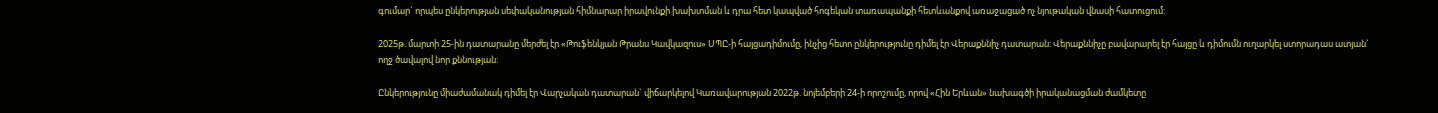գումար` որպես ընկերության սեփականության հիմնարար իրավունքի խախտման և դրա հետ կապված հոգեկան տառապանքի հետևանքով առաջացած ոչ նյութական վնասի հատուցում:

2025թ. մարտի 25-ին դատարանը մերժել էր «Թուֆենկյան Թրանս Կավկազուս» ՍՊԸ-ի հայցադիմումը, ինչից հետո ընկերությունը դիմել էր Վերաքննիչ դատարան: Վերաքննիչը բավարարել էր հայցը և դիմումն ուղարկել ստորադաս ատյան` ողջ ծավալով նոր քննության:

Ընկերությունը միաժամանակ դիմել էր Վարչական դատարան` վիճարկելով Կառավարության 2022թ. նոյեմբերի 24-ի որոշումը, որով «Հին Երևան» նախագծի իրականացման ժամկետը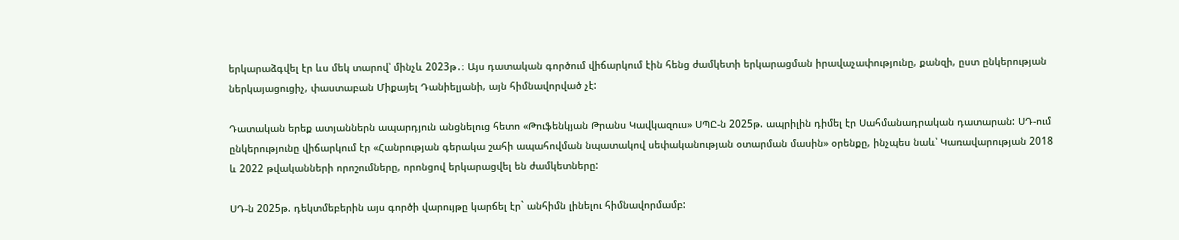երկարաձգվել էր ևս մեկ տարով՝ մինչև 2023թ․։ Այս դատական գործում վիճարկում էին հենց ժամկետի երկարացման իրավաչափությունը, քանզի, ըստ ընկերության ներկայացուցիչ, փաստաբան Միքայել Դանիելյանի, այն հիմնավորված չէ:

Դատական երեք ատյաններն ապարդյուն անցնելուց հետո «Թուֆենկյան Թրանս Կավկազուս» ՍՊԸ-ն 2025թ. ապրիլին դիմել էր Սահմանադրական դատարան: ՍԴ-ում ընկերությունը վիճարկում էր «Հանրության գերակա շահի ապահովման նպատակով սեփականության օտարման մասին» օրենքը, ինչպես նաև՝ Կառավարության 2018 և 2022 թվականների որոշումները, որոնցով երկարացվել են ժամկետները:

ՍԴ-ն 2025թ. դեկտմեբերին այս գործի վարույթը կարճել էր` անհիմն լինելու հիմնավորմամբ: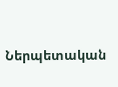Ներպետական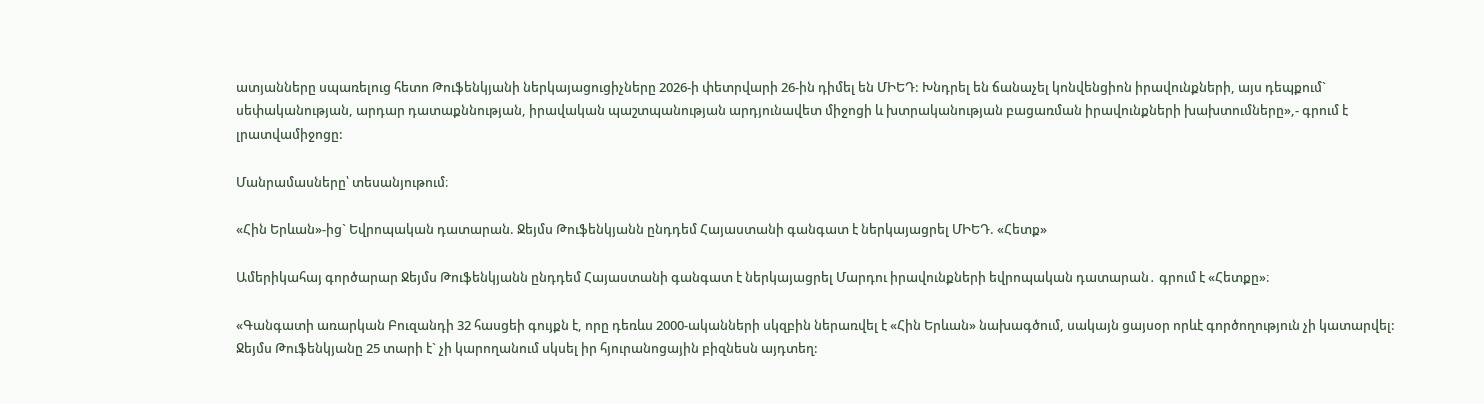ատյանները սպառելուց հետո Թուֆենկյանի ներկայացուցիչները 2026-ի փետրվարի 26-ին դիմել են ՄԻԵԴ: Խնդրել են ճանաչել կոնվենցիոն իրավունքների, այս դեպքում` սեփականության, արդար դատաքննության, իրավական պաշտպանության արդյունավետ միջոցի և խտրականության բացառման իրավունքների խախտումները»,- գրում է լրատվամիջոցը:

Մանրամասները՝ տեսանյութում։

«Հին Երևան»-ից` Եվրոպական դատարան. Ջեյմս Թուֆենկյանն ընդդեմ Հայաստանի գանգատ է ներկայացրել ՄԻԵԴ. «Հետք»

Ամերիկահայ գործարար Ջեյմս Թուֆենկյանն ընդդեմ Հայաստանի գանգատ է ներկայացրել Մարդու իրավունքների եվրոպական դատարան․ գրում է «Հետքը»։

«Գանգատի առարկան Բուզանդի 32 հասցեի գույքն է, որը դեռևս 2000-ականների սկզբին ներառվել է «Հին Երևան» նախագծում, սակայն ցայսօր որևէ գործողություն չի կատարվել: Ջեյմս Թուֆենկյանը 25 տարի է` չի կարողանում սկսել իր հյուրանոցային բիզնեսն այդտեղ: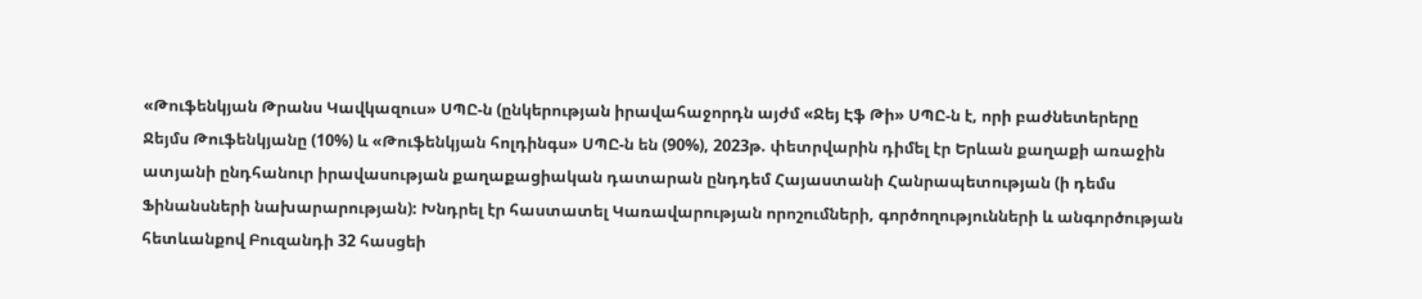«Թուֆենկյան Թրանս Կավկազուս» ՍՊԸ-ն (ընկերության իրավահաջորդն այժմ «Ջեյ Էֆ Թի» ՍՊԸ-ն է, որի բաժնետերերը Ջեյմս Թուֆենկյանը (10%) և «Թուֆենկյան հոլդինգս» ՍՊԸ-ն են (90%), 2023թ. փետրվարին դիմել էր Երևան քաղաքի առաջին ատյանի ընդհանուր իրավասության քաղաքացիական դատարան ընդդեմ Հայաստանի Հանրապետության (ի դեմս Ֆինանսների նախարարության): Խնդրել էր հաստատել Կառավարության որոշումների, գործողությունների և անգործության հետևանքով Բուզանդի 32 հասցեի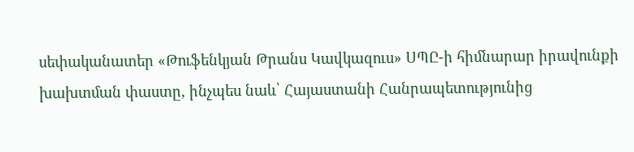սեփականատեր «Թուֆենկյան Թրանս Կավկազուս» ՍՊԸ-ի հիմնարար իրավունքի խախտման փաստը, ինչպես նաև՝ Հայաստանի Հանրապետությունից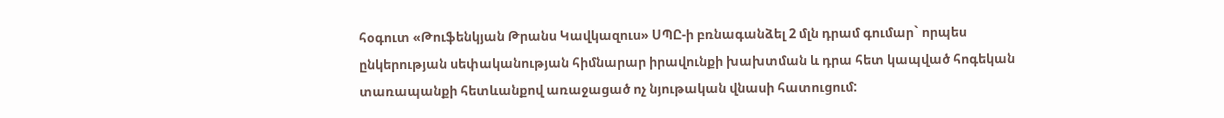հօգուտ «Թուֆենկյան Թրանս Կավկազուս» ՍՊԸ-ի բռնագանձել 2 մլն դրամ գումար` որպես ընկերության սեփականության հիմնարար իրավունքի խախտման և դրա հետ կապված հոգեկան տառապանքի հետևանքով առաջացած ոչ նյութական վնասի հատուցում: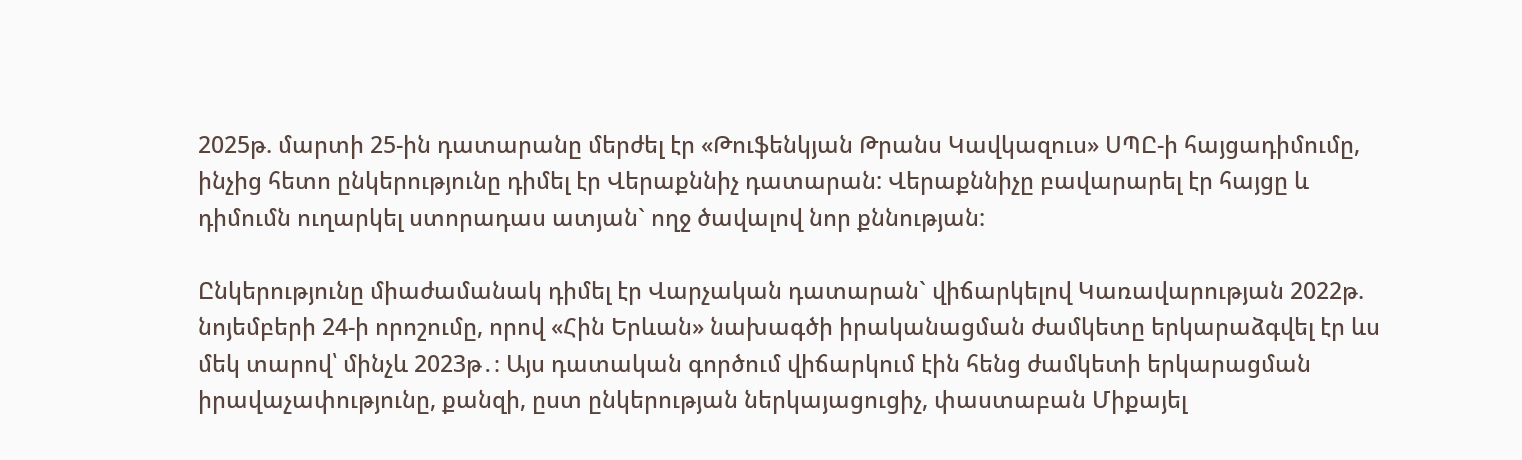2025թ. մարտի 25-ին դատարանը մերժել էր «Թուֆենկյան Թրանս Կավկազուս» ՍՊԸ-ի հայցադիմումը, ինչից հետո ընկերությունը դիմել էր Վերաքննիչ դատարան: Վերաքննիչը բավարարել էր հայցը և դիմումն ուղարկել ստորադաս ատյան` ողջ ծավալով նոր քննության:

Ընկերությունը միաժամանակ դիմել էր Վարչական դատարան` վիճարկելով Կառավարության 2022թ. նոյեմբերի 24-ի որոշումը, որով «Հին Երևան» նախագծի իրականացման ժամկետը երկարաձգվել էր ևս մեկ տարով՝ մինչև 2023թ․։ Այս դատական գործում վիճարկում էին հենց ժամկետի երկարացման իրավաչափությունը, քանզի, ըստ ընկերության ներկայացուցիչ, փաստաբան Միքայել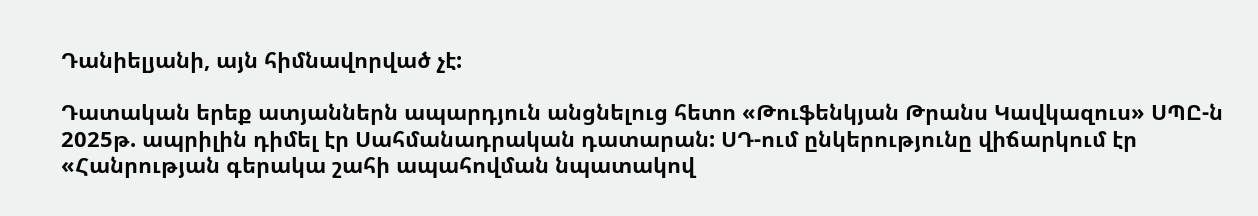Դանիելյանի, այն հիմնավորված չէ:

Դատական երեք ատյաններն ապարդյուն անցնելուց հետո «Թուֆենկյան Թրանս Կավկազուս» ՍՊԸ-ն 2025թ. ապրիլին դիմել էր Սահմանադրական դատարան: ՍԴ-ում ընկերությունը վիճարկում էր «Հանրության գերակա շահի ապահովման նպատակով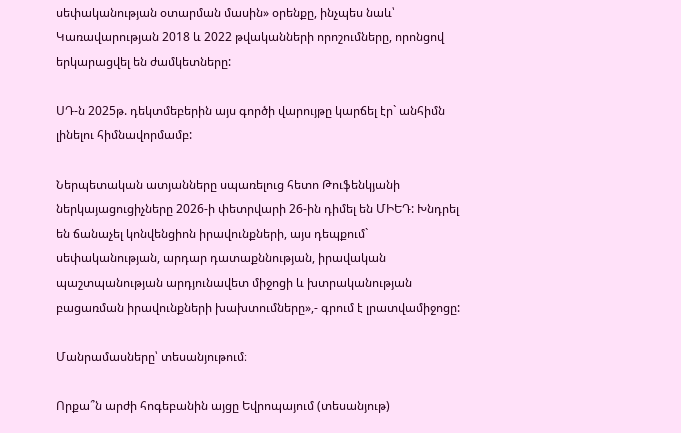սեփականության օտարման մասին» օրենքը, ինչպես նաև՝ Կառավարության 2018 և 2022 թվականների որոշումները, որոնցով երկարացվել են ժամկետները:

ՍԴ-ն 2025թ. դեկտմեբերին այս գործի վարույթը կարճել էր` անհիմն լինելու հիմնավորմամբ:

Ներպետական ատյանները սպառելուց հետո Թուֆենկյանի ներկայացուցիչները 2026-ի փետրվարի 26-ին դիմել են ՄԻԵԴ: Խնդրել են ճանաչել կոնվենցիոն իրավունքների, այս դեպքում` սեփականության, արդար դատաքննության, իրավական պաշտպանության արդյունավետ միջոցի և խտրականության բացառման իրավունքների խախտումները»,- գրում է լրատվամիջոցը:

Մանրամասները՝ տեսանյութում։

Որքա՞ն արժի հոգեբանին այցը Եվրոպայում (տեսանյութ)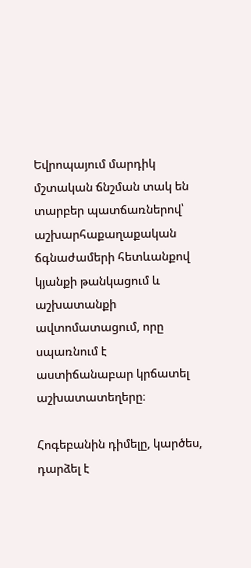Եվրոպայում մարդիկ մշտական ճնշման տակ են տարբեր պատճառներով՝ աշխարհաքաղաքական ճգնաժամերի հետևանքով կյանքի թանկացում և աշխատանքի ավտոմատացում, որը սպառնում է աստիճանաբար կրճատել աշխատատեղերը։

Հոգեբանին դիմելը, կարծես, դարձել է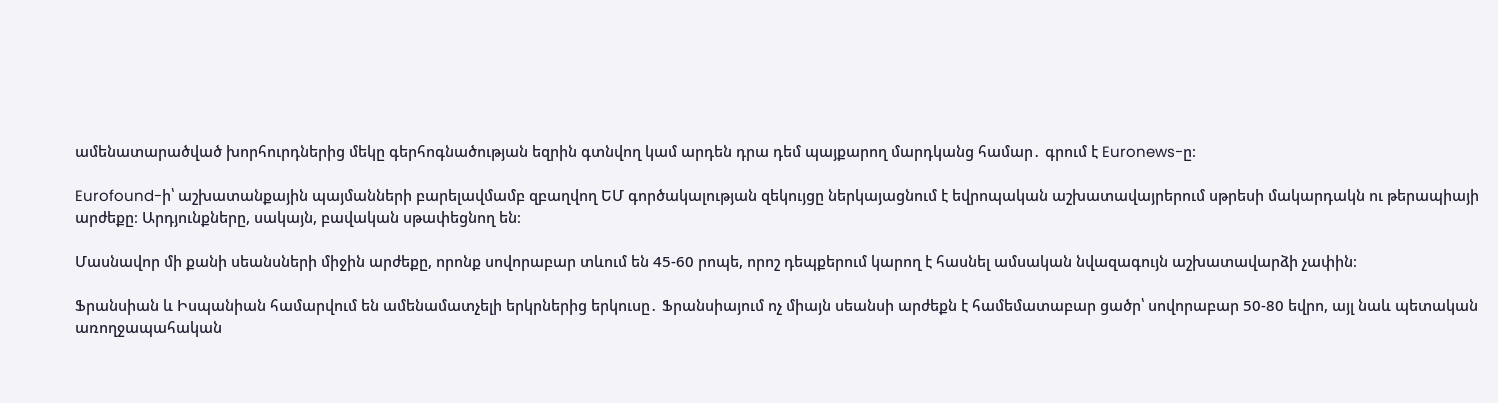ամենատարածված խորհուրդներից մեկը գերհոգնածության եզրին գտնվող կամ արդեն դրա դեմ պայքարող մարդկանց համար․ գրում է Euronews-ը։

Eurofound-ի՝ աշխատանքային պայմանների բարելավմամբ զբաղվող ԵՄ գործակալության զեկույցը ներկայացնում է եվրոպական աշխատավայրերում սթրեսի մակարդակն ու թերապիայի արժեքը։ Արդյունքները, սակայն, բավական սթափեցնող են։

Մասնավոր մի քանի սեանսների միջին արժեքը, որոնք սովորաբար տևում են 45-60 րոպե, որոշ դեպքերում կարող է հասնել ամսական նվազագույն աշխատավարձի չափին։

Ֆրանսիան և Իսպանիան համարվում են ամենամատչելի երկրներից երկուսը․ Ֆրանսիայում ոչ միայն սեանսի արժեքն է համեմատաբար ցածր՝ սովորաբար 50-80 եվրո, այլ նաև պետական առողջապահական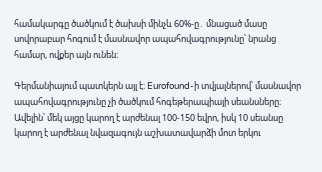համակարգը ծածկում է ծախսի մինչև 60%-ը․ մնացած մասը սովորաբար հոգում է մասնավոր ապահովագրությունը՝ նրանց համար, ովքեր այն ունեն։

Գերմանիայում պատկերն այլ է։ Eurofound-ի տվյալներով՝ մասնավոր ապահովագրությունը չի ծածկում հոգեթերապիայի սեանսները։ Ավելին՝ մեկ այցը կարող է արժենալ 100-150 եվրո, իսկ 10 սեանսը կարող է արժենալ նվազագույն աշխատավարձի մոտ երկու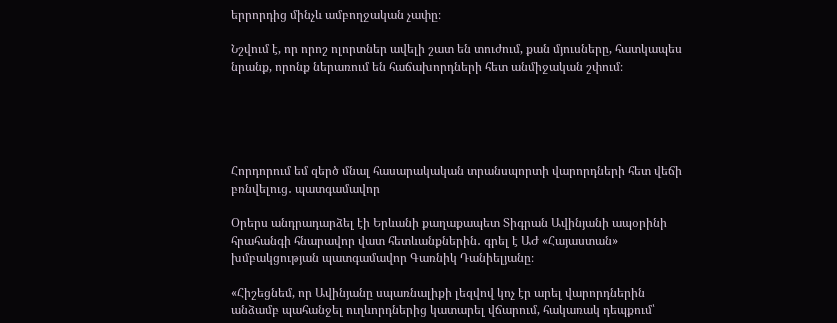երրորդից մինչև ամբողջական չափը։

Նշվում է, որ որոշ ոլորտներ ավելի շատ են տուժում, քան մյուսները, հատկապես նրանք, որոնք ներառում են հաճախորդների հետ անմիջական շփում։





Հորդորում եմ զերծ մնալ հասարակական տրանսպորտի վարորդների հետ վեճի բռնվելուց․ պատգամավոր

Օրերս անդրադարձել էի Երևանի քաղաքապետ Տիգրան Ավինյանի ապօրինի հրահանգի հնարավոր վատ հետևանքներին․ գրել է ԱԺ «Հայաստան» խմբակցության պատգամավոր Գառնիկ Դանիելյանը։

«Հիշեցնեմ, որ Ավինյանը սպառնալիքի լեզվով կոչ էր արել վարորդներին անձամբ պահանջել ուղևորդներից կատարել վճարում, հակառակ դեպքում՝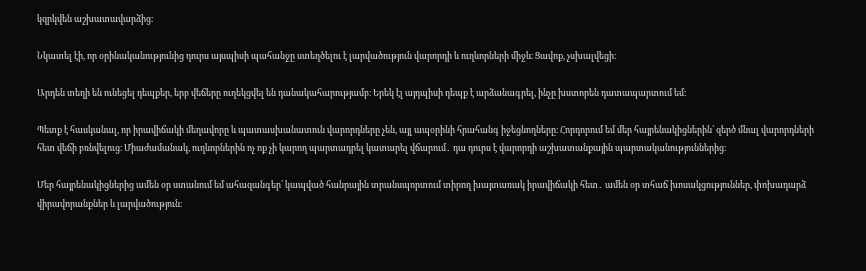կզրկվեն աշխատավարձից։

Նկատել էի, որ օրինականությունից դուրս այսպիսի պահանջը ստեղծելու է լարվածություն վարորդի և ուղևորների միջև։ Ցավոք, չսխալվեցի։

Արդեն տեղի են ունեցել դեպքեր, երբ վեճերը ուղեկցվել են դանակահարությամբ։ Երեկ էլ այդպիսի դեպք է արձանագրել, ինչը խստորեն դատապարտում եմ։

Պետք է հասկանալ, որ իրավիճակի մեղավորը և պատասխանատուն վարորդները չեն, այլ ապօրինի հրահանգ իջեցնողները։ Հորդորում եմ մեր հայրենակիցներին՝ զերծ մնալ վարորդների հետ վեճի բռնվելուց։ Միաժամանակ, ուղևորներին ոչ ոք չի կարող պարտադրել կատարել վճարում․ դա դուրս է վարորդի աշխատանքային պարտականություններից։

Մեր հայրենակիցներից ամեն օր ստանում եմ ահազանգեր՝ կապված հանրային տրանսպորտում տիրող խայտառակ իրավիճակի հետ․ ամեն օր տհաճ խոսակցություններ, փոխադարձ վիրավորանքներ և լարվածություն։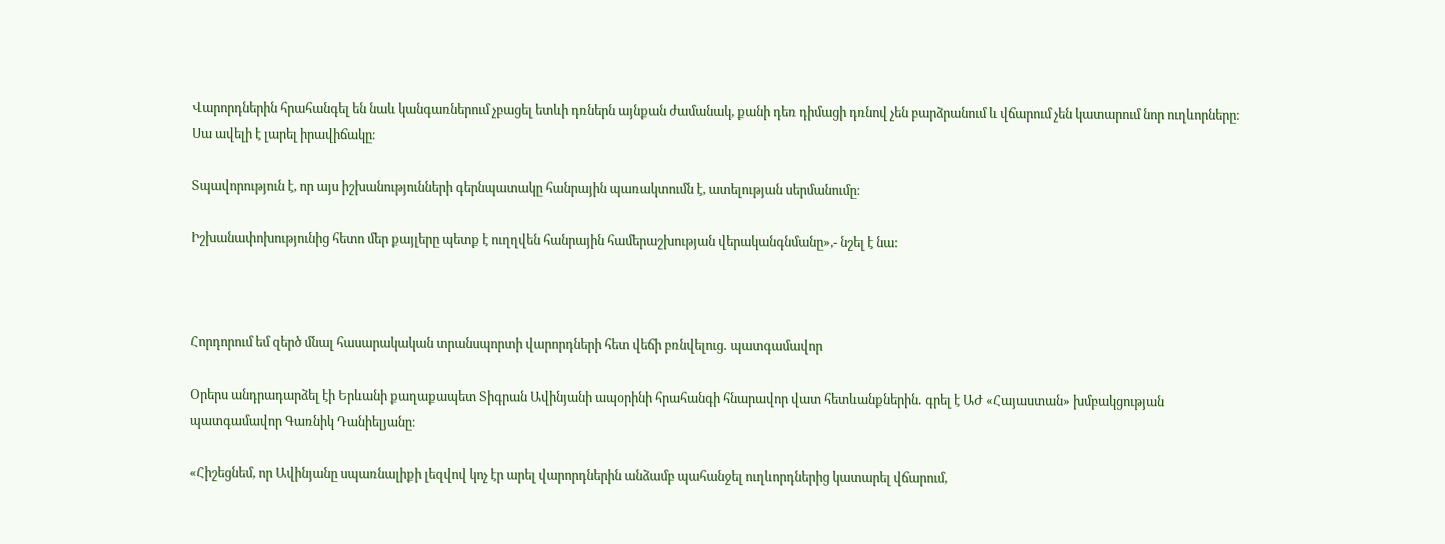Վարորդներին հրահանգել են նաև կանգառներում չբացել ետևի դռներն այնքան ժամանակ, քանի դեռ դիմացի դռնով չեն բարձրանում և վճարում չեն կատարում նոր ուղևորները։ Սա ավելի է լարել իրավիճակը։

Տպավորություն է, որ այս իշխանությունների գերնպատակը հանրային պառակտումն է, ատելության սերմանումը։

Իշխանափոխությունից հետո մեր քայլերը պետք է ուղղվեն հանրային համերաշխության վերականգնմանը»,- նշել է նա:



Հորդորում եմ զերծ մնալ հասարակական տրանսպորտի վարորդների հետ վեճի բռնվելուց․ պատգամավոր

Օրերս անդրադարձել էի Երևանի քաղաքապետ Տիգրան Ավինյանի ապօրինի հրահանգի հնարավոր վատ հետևանքներին․ գրել է ԱԺ «Հայաստան» խմբակցության պատգամավոր Գառնիկ Դանիելյանը։

«Հիշեցնեմ, որ Ավինյանը սպառնալիքի լեզվով կոչ էր արել վարորդներին անձամբ պահանջել ուղևորդներից կատարել վճարում,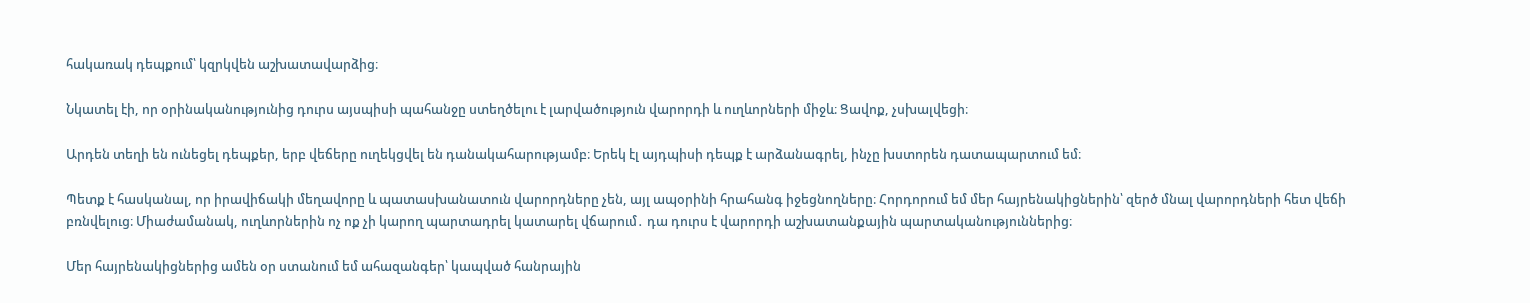հակառակ դեպքում՝ կզրկվեն աշխատավարձից։

Նկատել էի, որ օրինականությունից դուրս այսպիսի պահանջը ստեղծելու է լարվածություն վարորդի և ուղևորների միջև։ Ցավոք, չսխալվեցի։

Արդեն տեղի են ունեցել դեպքեր, երբ վեճերը ուղեկցվել են դանակահարությամբ։ Երեկ էլ այդպիսի դեպք է արձանագրել, ինչը խստորեն դատապարտում եմ։

Պետք է հասկանալ, որ իրավիճակի մեղավորը և պատասխանատուն վարորդները չեն, այլ ապօրինի հրահանգ իջեցնողները։ Հորդորում եմ մեր հայրենակիցներին՝ զերծ մնալ վարորդների հետ վեճի բռնվելուց։ Միաժամանակ, ուղևորներին ոչ ոք չի կարող պարտադրել կատարել վճարում․ դա դուրս է վարորդի աշխատանքային պարտականություններից։

Մեր հայրենակիցներից ամեն օր ստանում եմ ահազանգեր՝ կապված հանրային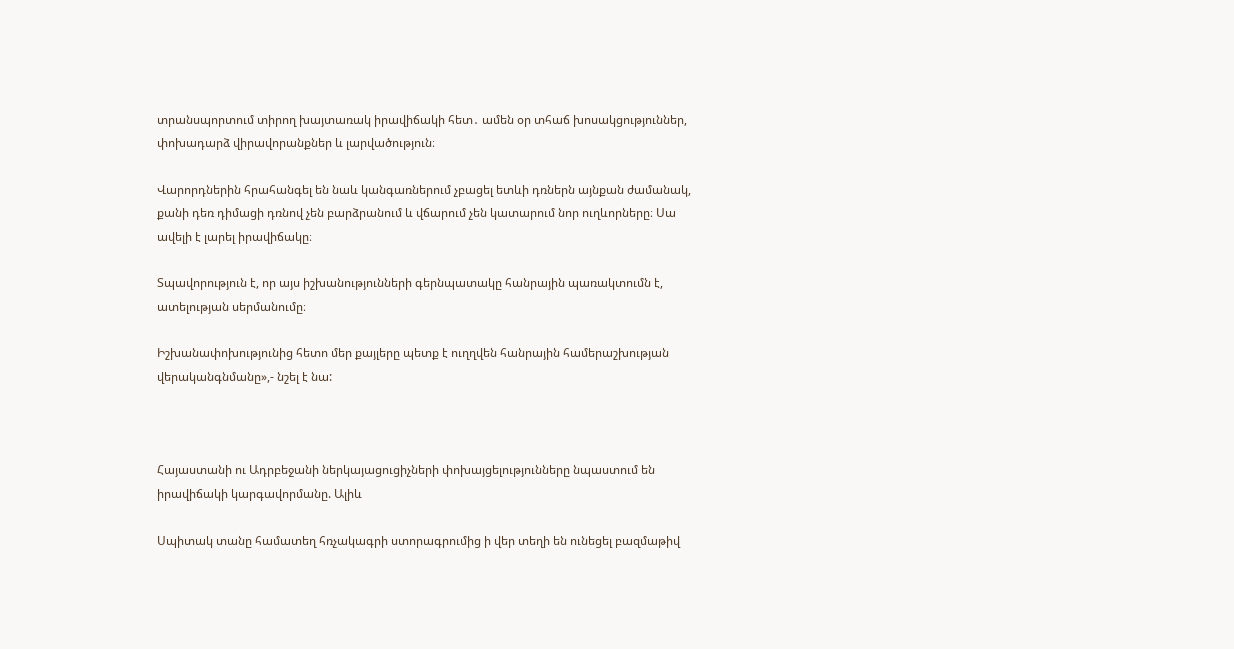տրանսպորտում տիրող խայտառակ իրավիճակի հետ․ ամեն օր տհաճ խոսակցություններ, փոխադարձ վիրավորանքներ և լարվածություն։

Վարորդներին հրահանգել են նաև կանգառներում չբացել ետևի դռներն այնքան ժամանակ, քանի դեռ դիմացի դռնով չեն բարձրանում և վճարում չեն կատարում նոր ուղևորները։ Սա ավելի է լարել իրավիճակը։

Տպավորություն է, որ այս իշխանությունների գերնպատակը հանրային պառակտումն է, ատելության սերմանումը։

Իշխանափոխությունից հետո մեր քայլերը պետք է ուղղվեն հանրային համերաշխության վերականգնմանը»,- նշել է նա:



Հայաստանի ու Ադրբեջանի ներկայացուցիչների փոխայցելությունները նպաստում են իրավիճակի կարգավորմանը. Ալիև

Սպիտակ տանը համատեղ հռչակագրի ստորագրումից ի վեր տեղի են ունեցել բազմաթիվ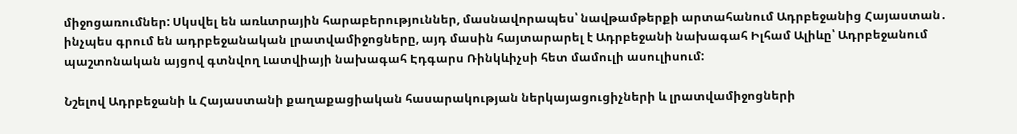միջոցառումներ: Սկսվել են առևտրային հարաբերություններ, մասնավորապես՝ նավթամթերքի արտահանում Ադրբեջանից Հայաստան․ ինչպես գրում են ադրբեջանական լրատվամիջոցները, այդ մասին հայտարարել է Ադրբեջանի նախագահ Իլհամ Ալիևը՝ Ադրբեջանում պաշտոնական այցով գտնվող Լատվիայի նախագահ Էդգարս Ռինկևիչսի հետ մամուլի ասուլիսում:

Նշելով Ադրբեջանի և Հայաստանի քաղաքացիական հասարակության ներկայացուցիչների և լրատվամիջոցների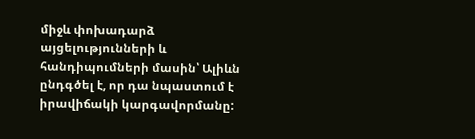միջև փոխադարձ այցելությունների և հանդիպումների մասին՝ Ալիևն ընդգծել է, որ դա նպաստում է իրավիճակի կարգավորմանը: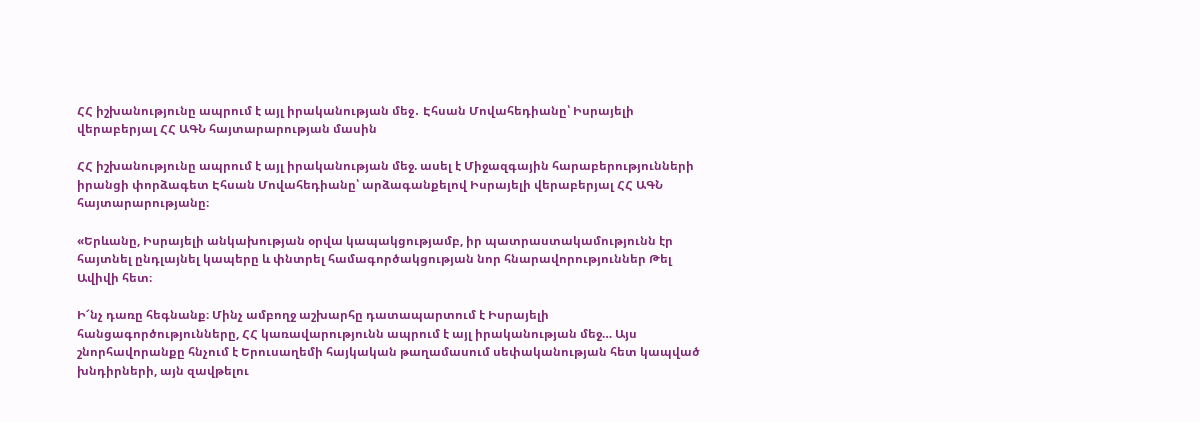ՀՀ իշխանությունը ապրում է այլ իրականության մեջ․ Էհսան Մովահեդիանը՝ Իսրայելի վերաբերյալ ՀՀ ԱԳՆ հայտարարության մասին

ՀՀ իշխանությունը ապրում է այլ իրականության մեջ. ասել է Միջազգային հարաբերությունների իրանցի փորձագետ Էհսան Մովահեդիանը՝ արձագանքելով Իսրայելի վերաբերյալ ՀՀ ԱԳՆ հայտարարությանը։

«Երևանը, Իսրայելի անկախության օրվա կապակցությամբ, իր պատրաստակամությունն էր հայտնել ընդլայնել կապերը և փնտրել համագործակցության նոր հնարավորություններ Թել Ավիվի հետ։

Ի՜նչ դառը հեգնանք։ Մինչ ամբողջ աշխարհը դատապարտում է Իսրայելի հանցագործությունները, ՀՀ կառավարությունն ապրում է այլ իրականության մեջ… Այս շնորհավորանքը հնչում է Երուսաղեմի հայկական թաղամասում սեփականության հետ կապված խնդիրների, այն զավթելու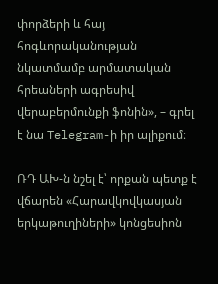փորձերի և հայ հոգևորականության նկատմամբ արմատական հրեաների ագրեսիվ վերաբերմունքի ֆոնին», – գրել է նա Telegram-ի իր ալիքում։

ՌԴ ԱԽ-ն նշել է՝ որքան պետք է վճարեն «Հարավկովկասյան երկաթուղիների» կոնցեսիոն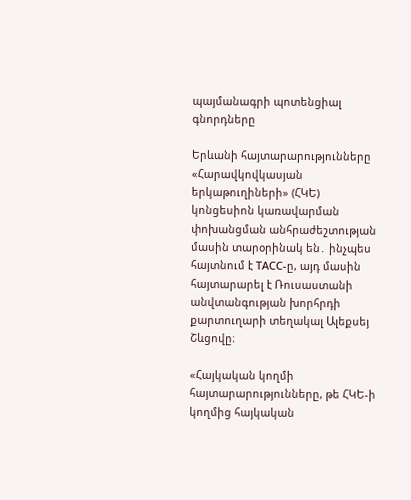պայմանագրի պոտենցիալ գնորդները

Երևանի հայտարարությունները «Հարավկովկասյան երկաթուղիների» (ՀԿԵ) կոնցեսիոն կառավարման փոխանցման անհրաժեշտության մասին տարօրինակ են․ ինչպես հայտնում է ТАСС-ը, այդ մասին հայտարարել է Ռուսաստանի անվտանգության խորհրդի քարտուղարի տեղակալ Ալեքսեյ Շևցովը։

«Հայկական կողմի հայտարարությունները, թե ՀԿԵ-ի կողմից հայկական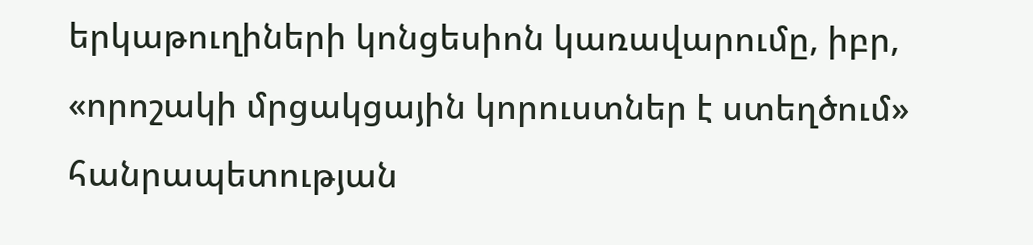երկաթուղիների կոնցեսիոն կառավարումը, իբր, «որոշակի մրցակցային կորուստներ է ստեղծում» հանրապետության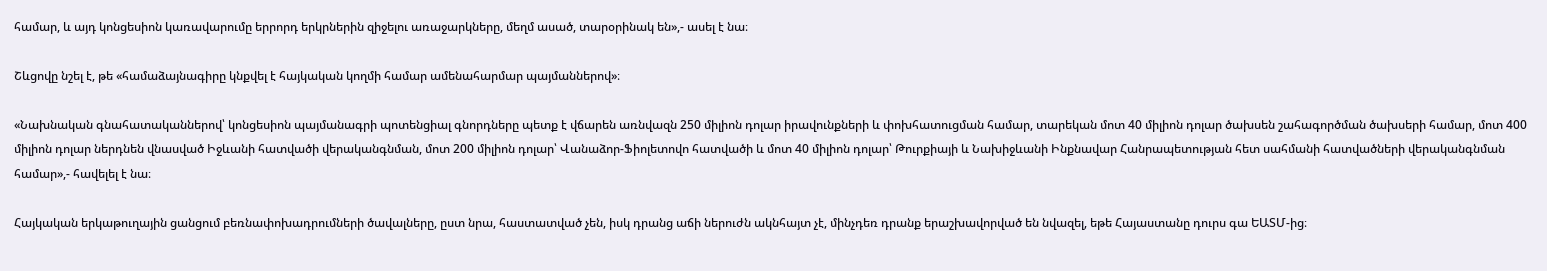համար, և այդ կոնցեսիոն կառավարումը երրորդ երկրներին զիջելու առաջարկները, մեղմ ասած, տարօրինակ են»,- ասել է նա։

Շևցովը նշել է, թե «համաձայնագիրը կնքվել է հայկական կողմի համար ամենահարմար պայմաններով»։

«Նախնական գնահատականներով՝ կոնցեսիոն պայմանագրի պոտենցիալ գնորդները պետք է վճարեն առնվազն 250 միլիոն դոլար իրավունքների և փոխհատուցման համար, տարեկան մոտ 40 միլիոն դոլար ծախսեն շահագործման ծախսերի համար, մոտ 400 միլիոն դոլար ներդնեն վնասված Իջևանի հատվածի վերականգնման, մոտ 200 միլիոն դոլար՝ Վանաձոր-Ֆիոլետովո հատվածի և մոտ 40 միլիոն դոլար՝ Թուրքիայի և Նախիջևանի Ինքնավար Հանրապետության հետ սահմանի հատվածների վերականգնման համար»,- հավելել է նա։

Հայկական երկաթուղային ցանցում բեռնափոխադրումների ծավալները, ըստ նրա, հաստատված չեն, իսկ դրանց աճի ներուժն ակնհայտ չէ, մինչդեռ դրանք երաշխավորված են նվազել, եթե Հայաստանը դուրս գա ԵԱՏՄ-ից։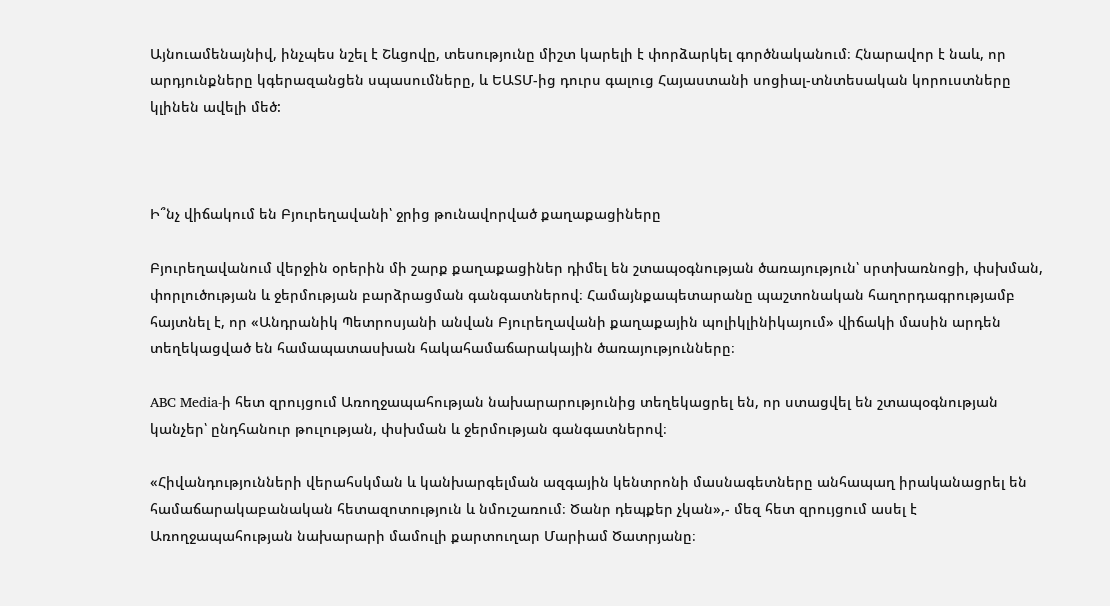Այնուամենայնիվ, ինչպես նշել է Շևցովը, տեսությունը միշտ կարելի է փորձարկել գործնականում։ Հնարավոր է նաև, որ արդյունքները կգերազանցեն սպասումները, և ԵԱՏՄ-ից դուրս գալուց Հայաստանի սոցիալ-տնտեսական կորուստները կլինեն ավելի մեծ:



Ի՞նչ վիճակում են Բյուրեղավանի՝ ջրից թունավորված քաղաքացիները

Բյուրեղավանում վերջին օրերին մի շարք քաղաքացիներ դիմել են շտապօգնության ծառայություն՝ սրտխառնոցի, փսխման, փորլուծության և ջերմության բարձրացման գանգատներով։ Համայնքապետարանը պաշտոնական հաղորդագրությամբ հայտնել է, որ «Անդրանիկ Պետրոսյանի անվան Բյուրեղավանի քաղաքային պոլիկլինիկայում» վիճակի մասին արդեն տեղեկացված են համապատասխան հակահամաճարակային ծառայությունները։

ABC Media-ի հետ զրույցում Առողջապահության նախարարությունից տեղեկացրել են, որ ստացվել են շտապօգնության կանչեր՝ ընդհանուր թուլության, փսխման և ջերմության գանգատներով։

«Հիվանդությունների վերահսկման և կանխարգելման ազգային կենտրոնի մասնագետները անհապաղ իրականացրել են համաճարակաբանական հետազոտություն և նմուշառում։ Ծանր դեպքեր չկան»,- մեզ հետ զրույցում ասել է Առողջապահության նախարարի մամուլի քարտուղար Մարիամ Ծատրյանը։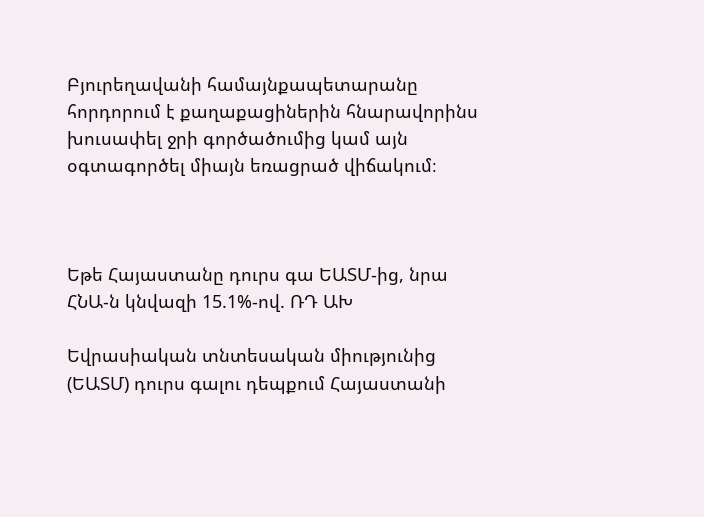Բյուրեղավանի համայնքապետարանը հորդորում է քաղաքացիներին հնարավորինս խուսափել ջրի գործածումից կամ այն օգտագործել միայն եռացրած վիճակում։



Եթե Հայաստանը դուրս գա ԵԱՏՄ-ից, նրա ՀՆԱ-ն կնվազի 15.1%-ով. ՌԴ ԱԽ

Եվրասիական տնտեսական միությունից (ԵԱՏՄ) դուրս գալու դեպքում Հայաստանի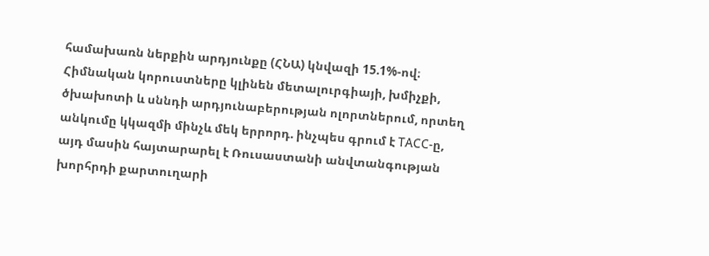համախառն ներքին արդյունքը (ՀՆԱ) կնվազի 15.1%-ով։ Հիմնական կորուստները կլինեն մետալուրգիայի, խմիչքի, ծխախոտի և սննդի արդյունաբերության ոլորտներում, որտեղ անկումը կկազմի մինչև մեկ երրորդ. ինչպես գրում է ТАСС-ը, այդ մասին հայտարարել է Ռուսաստանի անվտանգության խորհրդի քարտուղարի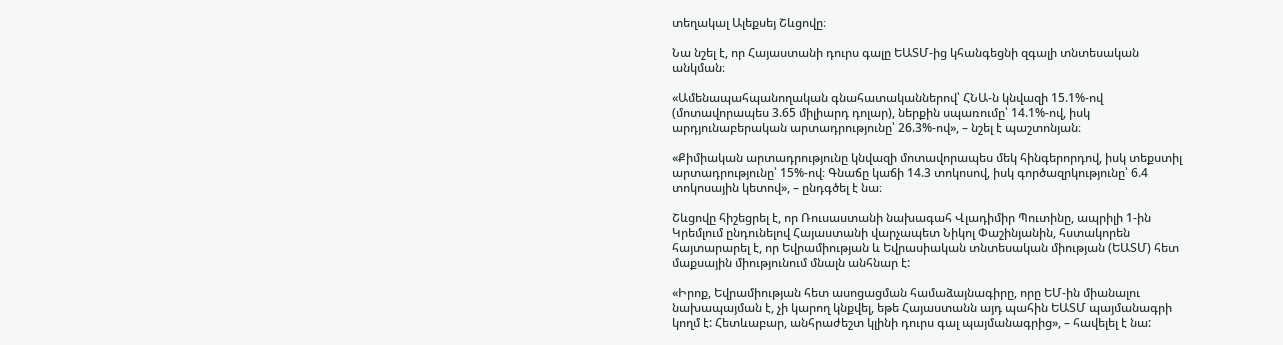տեղակալ Ալեքսեյ Շևցովը։

Նա նշել է, որ Հայաստանի դուրս գալը ԵԱՏՄ-ից կհանգեցնի զգալի տնտեսական անկման։

«Ամենապահպանողական գնահատականներով՝ ՀՆԱ-ն կնվազի 15.1%-ով (մոտավորապես 3.65 միլիարդ դոլար), ներքին սպառումը՝ 14.1%-ով, իսկ արդյունաբերական արտադրությունը՝ 26.3%-ով», – նշել է պաշտոնյան։

«Քիմիական արտադրությունը կնվազի մոտավորապես մեկ հինգերորդով, իսկ տեքստիլ արտադրությունը՝ 15%-ով։ Գնաճը կաճի 14.3 տոկոսով, իսկ գործազրկությունը՝ 6.4 տոկոսային կետով», – ընդգծել է նա։

Շևցովը հիշեցրել է, որ Ռուսաստանի նախագահ Վլադիմիր Պուտինը, ապրիլի 1-ին Կրեմլում ընդունելով Հայաստանի վարչապետ Նիկոլ Փաշինյանին, հստակորեն հայտարարել է, որ Եվրամիության և Եվրասիական տնտեսական միության (ԵԱՏՄ) հետ մաքսային միությունում մնալն անհնար է:

«Իրոք, Եվրամիության հետ ասոցացման համաձայնագիրը, որը ԵՄ-ին միանալու նախապայման է, չի կարող կնքվել, եթե Հայաստանն այդ պահին ԵԱՏՄ պայմանագրի կողմ է: Հետևաբար, անհրաժեշտ կլինի դուրս գալ պայմանագրից», – հավելել է նա: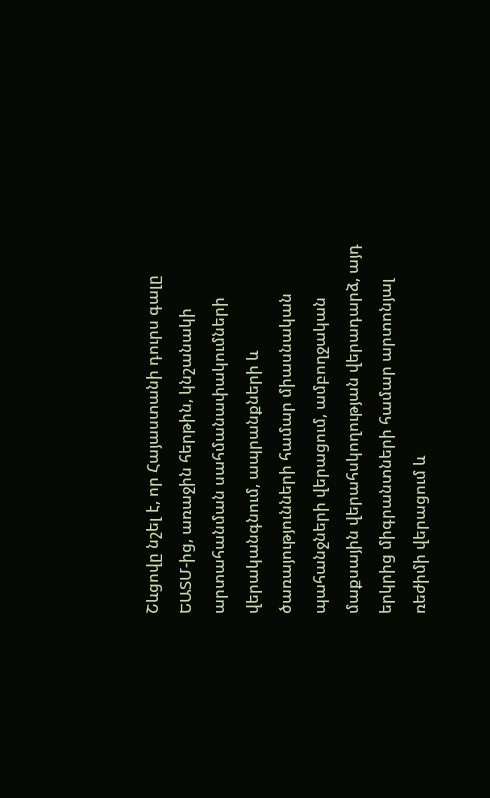Շևցովը նշել է, որ Հայաստանի դուրս գալը ԵԱՏՄ-ից, առաջին հերթին, կնշանակի արտահանման սահմանափակումների վերականգնում, ապրանքների և ծառայությունների համար միասնական պահանջների վերացում, ամբողջական մաքսային վերահսկողության վերադարձ, այդ երկրից միգրանտների համար արտոնյալ ռեժիմի վերացում և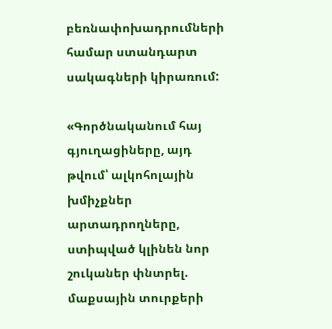բեռնափոխադրումների համար ստանդարտ սակագների կիրառում:

«Գործնականում հայ գյուղացիները, այդ թվում՝ ալկոհոլային խմիչքներ արտադրողները, ստիպված կլինեն նոր շուկաներ փնտրել. մաքսային տուրքերի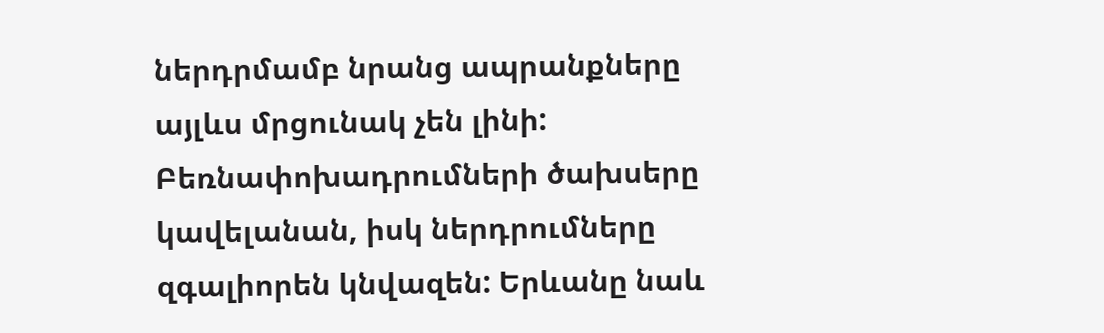ներդրմամբ նրանց ապրանքները այլևս մրցունակ չեն լինի: Բեռնափոխադրումների ծախսերը կավելանան, իսկ ներդրումները զգալիորեն կնվազեն: Երևանը նաև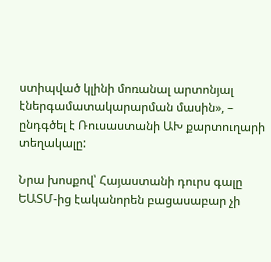ստիպված կլինի մոռանալ արտոնյալ էներգամատակարարման մասին», – ընդգծել է Ռուսաստանի ԱԽ քարտուղարի տեղակալը:

Նրա խոսքով՝ Հայաստանի դուրս գալը ԵԱՏՄ-ից էականորեն բացասաբար չի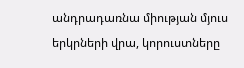անդրադառնա միության մյուս երկրների վրա, կորուստները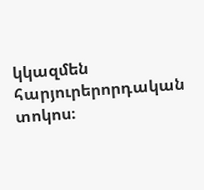կկազմեն հարյուրերորդական տոկոս։